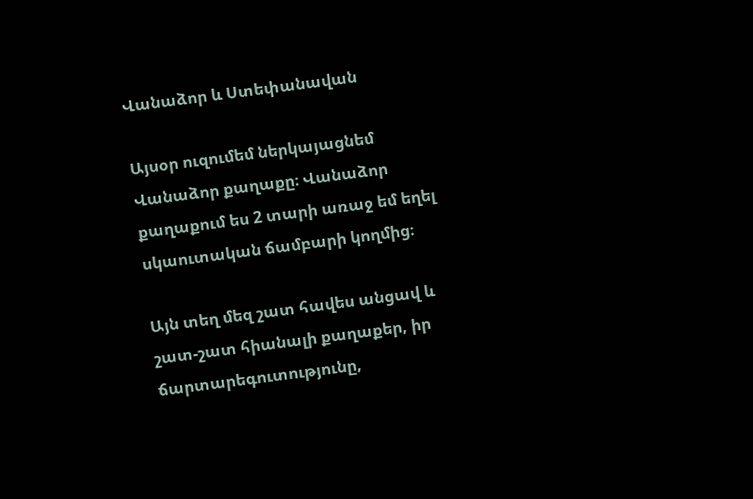Վանաձոր և Ստեփանավան

Այսօր ուզումեմ ներկայացնեմ Վանաձոր քաղաքը։ Վանաձոր քաղաքում ես 2 տարի առաջ եմ եղել սկաուտական ճամբարի կողմից։

Այն տեղ մեզ շատ հավես անցավ և շատ-շատ հիանալի քաղաքեր, իր ճարտարեգուտությունը,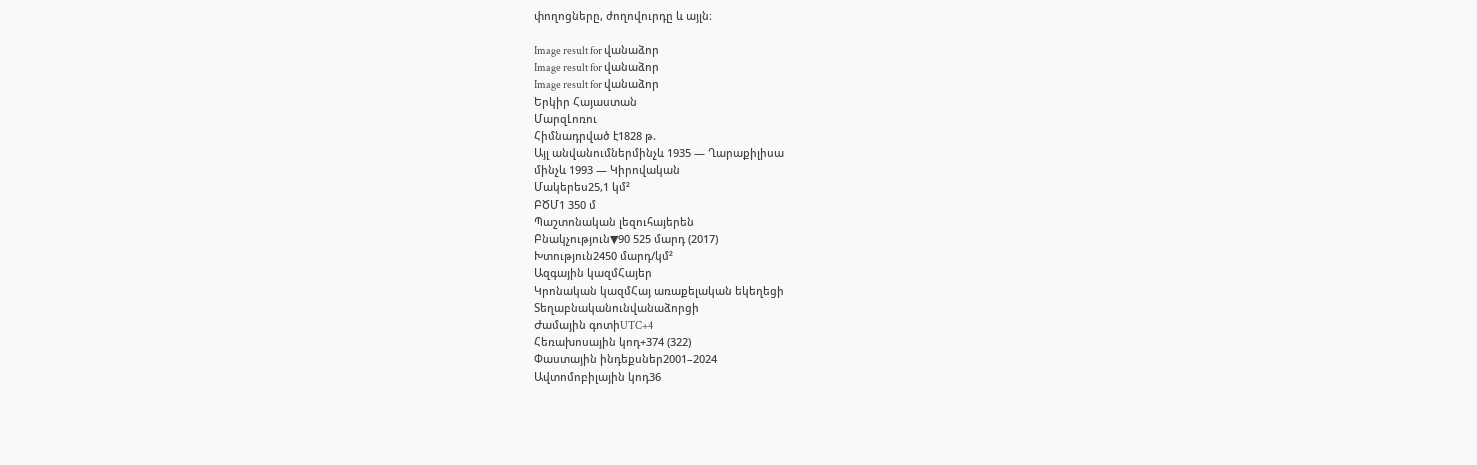փողոցները, ժողովուրդը և այլն։

Image result for վանաձոր
Image result for վանաձոր
Image result for վանաձոր
Երկիր Հայաստան
ՄարզԼոռու
Հիմնադրված է1828 թ.
Այլ անվանումներմինչև 1935 — Ղարաքիլիսա
մինչև 1993 — Կիրովական
Մակերես25,1 կմ²
ԲԾՄ1 350 մ
Պաշտոնական լեզուհայերեն
Բնակչություն▼90 525 մարդ (2017)
Խտություն2450 մարդ/կմ²
Ազգային կազմՀայեր
Կրոնական կազմՀայ առաքելական եկեղեցի
Տեղաբնականունվանաձորցի
Ժամային գոտիUTC+4
Հեռախոսային կոդ+374 (322)
Փաստային ինդեքսներ2001–2024
Ավտոմոբիլային կոդ36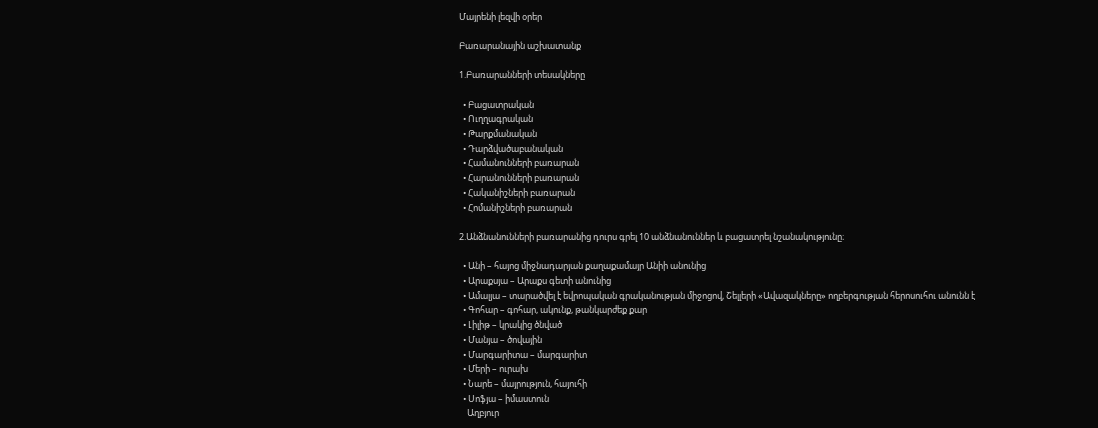Մայրենի լեզվի օրեր

Բառարանային աշխատանք

1.Բառարանների տեսակները

  • Բացատրական
  • Ուղղագրական
  • Թարքմանական
  • Դարձվածաբանական
  • Համանունների բառարան
  • Հարանունների բառարան
  • Հականիշների բառարան
  • Հոմանիշների բառարան

2.Անձնանունների բառարանից դուրս գրել 10 անձնանուններ և բացատրել նշանակությունը։

  • Անի – հայոց միջնադարյան քաղաքամայր Անիի անունից
  • Արաքսյա – Արաքս գետի անունից
  • Ամալյա – տարածվել է եվրոպական գրականության միջոցով, Շելլերի «Ավազակները» ողբերգության հերոսուհու անունն է
  • Գոհար – գոհար, ակունք, թանկարժեք քար
  • Լիլիթ – կրակից ծնված
  • Մանյա – ծովային
  • Մարգարիտա – մարգարիտ
  • Մերի – ուրախ
  • Նարե – մայրություն, հայուհի
  • Սոֆյա – իմաստուն
    Աղբյուր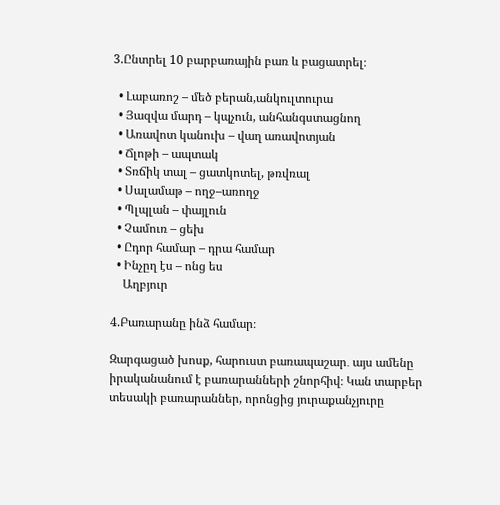3.Ընտրել 10 բարբառային բառ և բացատրել։

  • Լաբառոշ – մեծ բերան,անկուլտուրա
  • Յազվա մարդ – կպչուն, անհանգստացնող
  • Առավոտ կանուխ – վաղ առավոտյան
  • Ճլոթի – ապտակ
  • Տռճիկ տալ – ցատկոտել, թռվռալ
  • Սալամաթ – ողջ–առողջ
  • Պլպլան – փայլուն
  • Չամուռ – ցեխ
  • Ըդոր համար – դրա համար
  • Ինչըղ էս – ոնց ես
    Աղբյուր

4.Բառարանը ինձ համար։

Զարգացած խոսք, հարուստ բառապաշար․ այս ամենը իրականանում է բառարանների շնորհիվ։ Կան տարբեր տեսակի բառարաններ, որոնցից յուրաքանչյուրը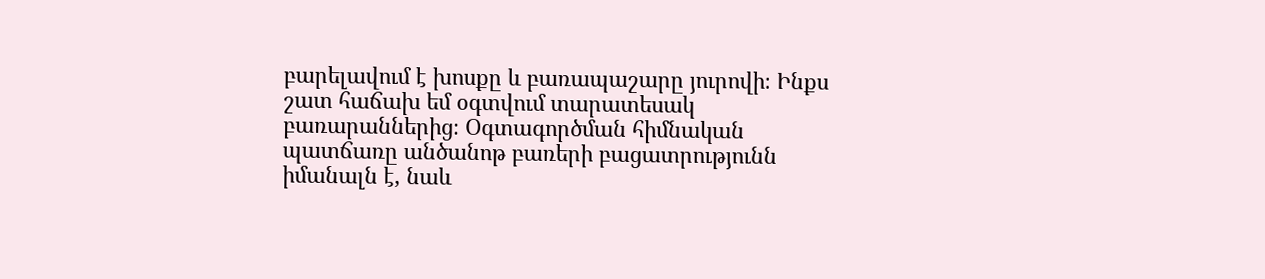բարելավում է խոսքը և բառապաշարը յուրովի։ Ինքս շատ հաճախ եմ օգտվում տարատեսակ բառարաններից։ Օգտագործման հիմնական պատճառը անծանոթ բառերի բացատրությունն իմանալն է, նաև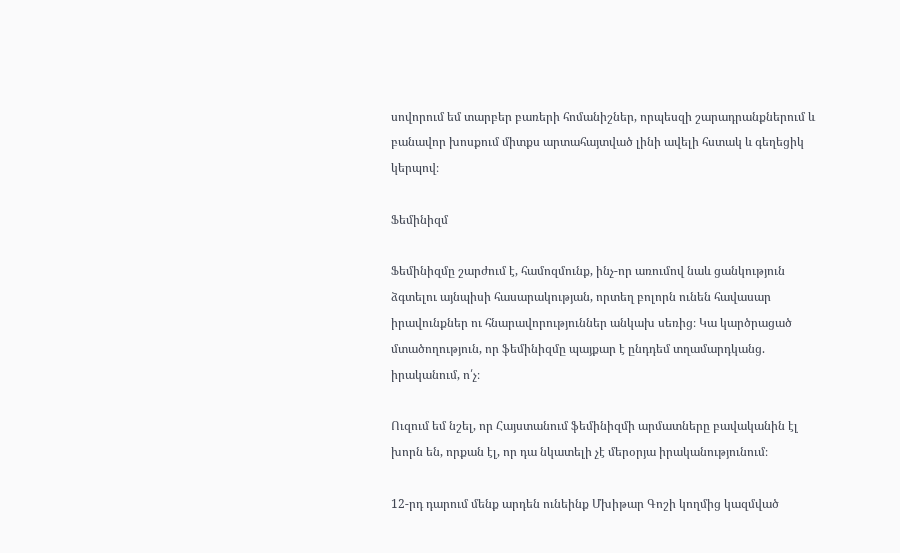սովորում եմ տարբեր բառերի հոմանիշներ, որպեսզի շարադրանքներում և բանավոր խոսքում միտքս արտահայտված լինի ավելի հստակ և գեղեցիկ կերպով։

Ֆեմինիզմ

Ֆեմինիզմը շարժում է, համոզմունք, ինչ-որ առումով նաև ցանկություն ձգտելու այնպիսի հասարակության, որտեղ բոլորն ունեն հավասար իրավունքներ ու հնարավորություններ անկախ սեռից։ Կա կարծրացած մտածողություն, որ ֆեմինիզմը պայքար է ընդդեմ տղամարդկանց. իրականում, ո՛չ։

Ուզում եմ նշել, որ Հայստանում ֆեմինիզմի արմատները բավականին էլ խորն են, որքան էլ, որ դա նկատելի չէ մերօրյա իրականությունում։

12-րդ դարում մենք արդեն ունեինք Մխիթար Գոշի կողմից կազմված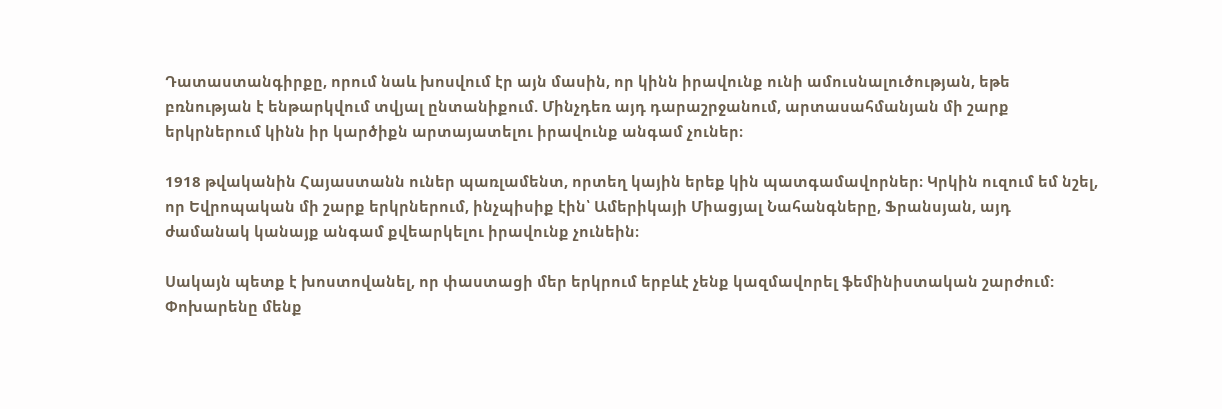Դատաստանգիրքը, որում նաև խոսվում էր այն մասին, որ կինն իրավունք ունի ամուսնալուծության, եթե բռնության է ենթարկվում տվյալ ընտանիքում. Մինչդեռ այդ դարաշրջանում, արտասահմանյան մի շարք երկրներում կինն իր կարծիքն արտայատելու իրավունք անգամ չուներ։

1918 թվականին Հայաստանն ուներ պառլամենտ, որտեղ կային երեք կին պատգամավորներ։ Կրկին ուզում եմ նշել, որ Եվրոպական մի շարք երկրներում, ինչպիսիք էին՝ Ամերիկայի Միացյալ Նահանգները, Ֆրանսյան, այդ ժամանակ կանայք անգամ քվեարկելու իրավունք չունեին։

Սակայն պետք է խոստովանել, որ փաստացի մեր երկրում երբևէ չենք կազմավորել ֆեմինիստական շարժում: Փոխարենը մենք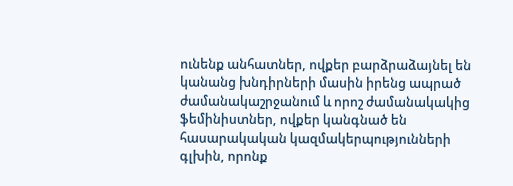ունենք անհատներ, ովքեր բարձրաձայնել են կանանց խնդիրների մասին իրենց ապրած ժամանակաշրջանում և որոշ ժամանակակից ֆեմինիստներ, ովքեր կանգնած են հասարակական կազմակերպությունների գլխին, որոնք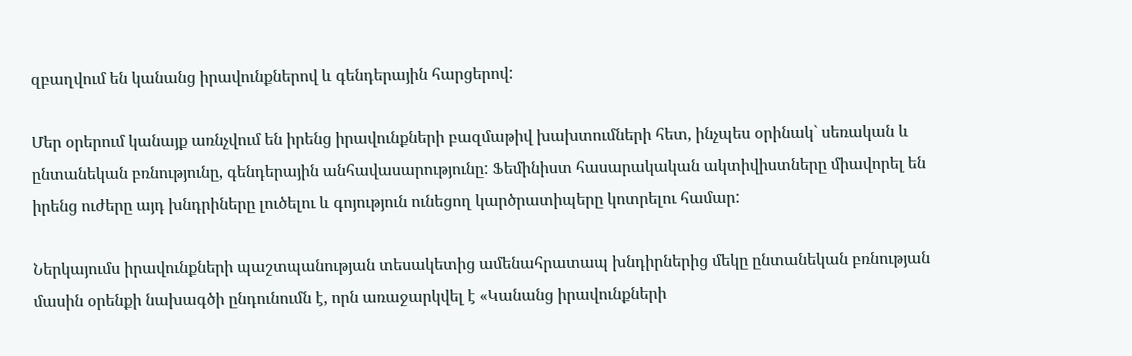զբաղվում են կանանց իրավունքներով և գենդերային հարցերով:

Մեր օրերում կանայք առնչվում են իրենց իրավունքների բազմաթիվ խախտումների հետ, ինչպես օրինակ` սեռական և ընտանեկան բռնությունը, գենդերային անհավասարությունը: Ֆեմինիստ հասարակական ակտիվիստները միավորել են իրենց ուժերը այդ խնդրիները լուծելու և գոյություն ունեցող կարծրատիպերը կոտրելու համար:

Ներկայումս իրավունքների պաշտպանության տեսակետից ամենահրատապ խնդիրներից մեկը ընտանեկան բռնության մասին օրենքի նախագծի ընդունումն է, որն առաջարկվել է «Կանանց իրավունքների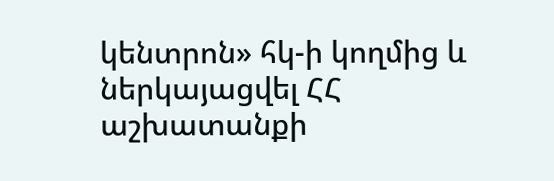կենտրոն» հկ-ի կողմից և ներկայացվել ՀՀ աշխատանքի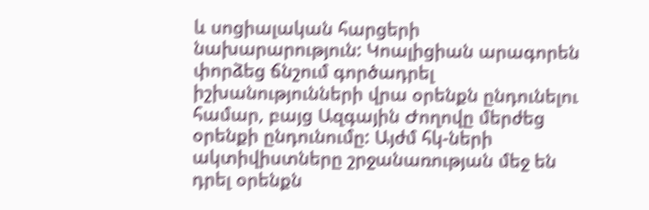և սոցիալական հարցերի նախարարություն: Կոալիցիան արագորեն փորձեց ճնշում գործադրել իշխանությունների վրա օրենքն ընդունելու համար, բայց Ազգային Ժողովը մերժեց օրենքի ընդունումը: Այժմ հկ-ների ակտիվիստները շրջանառության մեջ են դրել օրենքն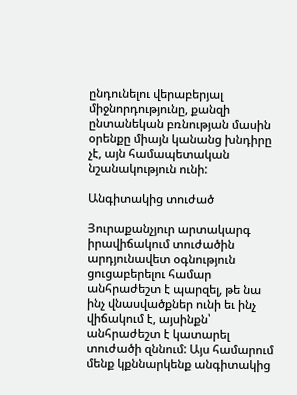ընդունելու վերաբերյալ միջնորդությունը, քանզի ընտանեկան բռնության մասին օրենքը միայն կանանց խնդիրը չէ, այն համապետական նշանակություն ունի:

Անգիտակից տուժած

Յուրաքանչյուր արտակարգ իրավիճակում տուժածին արդյունավետ օգնություն ցուցաբերելու համար անհրաժեշտ է պարզել, թե նա ինչ վնասվածքներ ունի եւ ինչ վիճակում է, այսինքն՝ անհրաժեշտ է կատարել տուժածի զննում: Այս համարում մենք կքննարկենք անգիտակից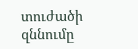տուժածի զննումը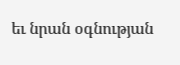եւ նրան օգնության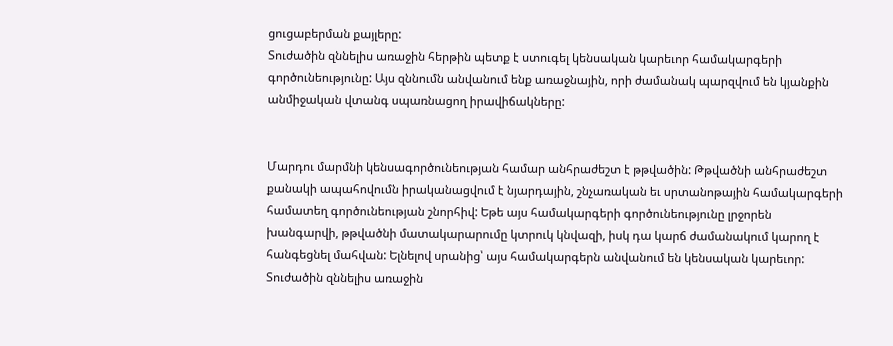ցուցաբերման քայլերը:
Տուժածին զննելիս առաջին հերթին պետք է ստուգել կենսական կարեւոր համակարգերի գործունեությունը: Այս զննումն անվանում ենք առաջնային, որի ժամանակ պարզվում են կյանքին անմիջական վտանգ սպառնացող իրավիճակները:


Մարդու մարմնի կենսագործունեության համար անհրաժեշտ է թթվածին: Թթվածնի անհրաժեշտ քանակի ապահովումն իրականացվում է նյարդային, շնչառական եւ սրտանոթային համակարգերի համատեղ գործունեության շնորհիվ: Եթե այս համակարգերի գործունեությունը լրջորեն խանգարվի, թթվածնի մատակարարումը կտրուկ կնվազի, իսկ դա կարճ ժամանակում կարող է հանգեցնել մահվան: Ելնելով սրանից՝ այս համակարգերն անվանում են կենսական կարեւոր:
Տուժածին զննելիս առաջին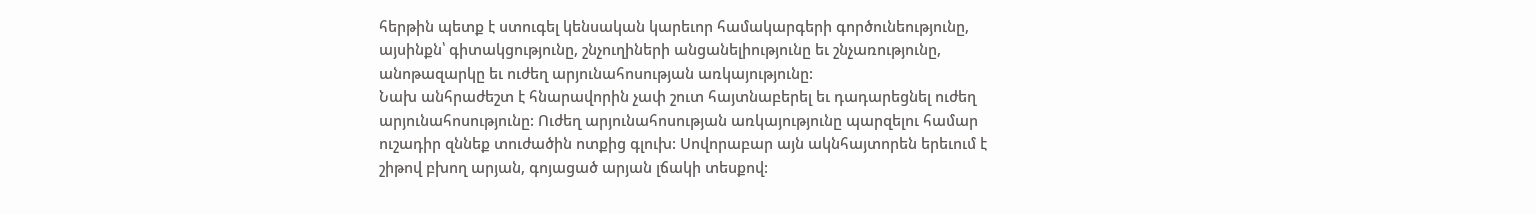հերթին պետք է ստուգել կենսական կարեւոր համակարգերի գործունեությունը, այսինքն՝ գիտակցությունը, շնչուղիների անցանելիությունը եւ շնչառությունը, անոթազարկը եւ ուժեղ արյունահոսության առկայությունը:
Նախ անհրաժեշտ է հնարավորին չափ շուտ հայտնաբերել եւ դադարեցնել ուժեղ արյունահոսությունը: Ուժեղ արյունահոսության առկայությունը պարզելու համար ուշադիր զննեք տուժածին ոտքից գլուխ: Սովորաբար այն ակնհայտորեն երեւում է շիթով բխող արյան, գոյացած արյան լճակի տեսքով: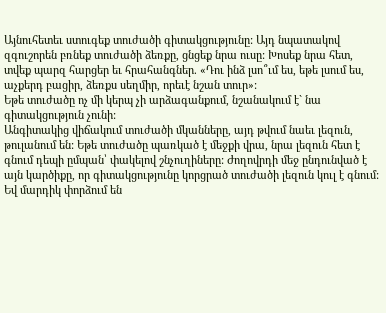Այնուհետեւ ստուգեք տուժածի գիտակցությունը: Այդ նպատակով զգուշորեն բռնեք տուժածի ձեռքը, ցնցեք նրա ուսը: Խոսեք նրա հետ, տվեք պարզ հարցեր եւ հրահանգներ. «Դու ինձ լսո՞ւմ ես, եթե լսում ես, աչքերդ բացիր, ձեռքս սեղմիր, որեւէ նշան տուր»:
Եթե տուժածը ոչ մի կերպ չի արձագանքում, նշանակում է` նա գիտակցություն չունի:
Անգիտակից վիճակում տուժածի մկանները, այդ թվում նաեւ լեզուն, թուլանում են: Եթե տուժածը պառկած է մեջքի վրա, նրա լեզուն հետ է գնում դեպի ըմպան՝ փակելով շնչուղիները: Ժողովրդի մեջ ընդունված է այն կարծիքը, որ գիտակցությունը կորցրած տուժածի լեզուն կուլ է գնում: Եվ մարդիկ փորձում են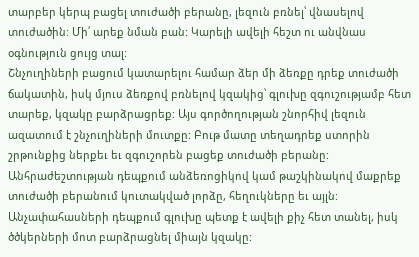տարբեր կերպ բացել տուժածի բերանը, լեզուն բռնել՝ վնասելով տուժածին: Մի՛ արեք նման բան: Կարելի ավելի հեշտ ու անվնաս օգնություն ցույց տալ:
Շնչուղիների բացում կատարելու համար ձեր մի ձեռքը դրեք տուժածի ճակատին, իսկ մյուս ձեռքով բռնելով կզակից՝ գլուխը զգուշությամբ հետ տարեք, կզակը բարձրացրեք: Այս գործողության շնորհիվ լեզուն ազատում է շնչուղիների մուտքը: Բութ մատը տեղադրեք ստորին շրթունքից ներքեւ եւ զգուշորեն բացեք տուժածի բերանը: Անհրաժեշտության դեպքում անձեռոցիկով կամ թաշկինակով մաքրեք տուժածի բերանում կուտակված լորձը, հեղուկները եւ այլն:
Անչափահասների դեպքում գլուխը պետք է ավելի քիչ հետ տանել, իսկ ծծկերների մոտ բարձրացնել միայն կզակը: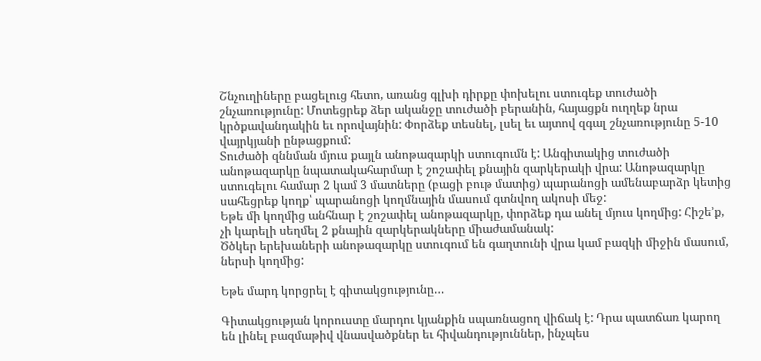Շնչուղիները բացելուց հետո, առանց գլխի դիրքը փոխելու ստուգեք տուժածի շնչառությունը: Մոտեցրեք ձեր ականջը տուժածի բերանին, հայացքն ուղղեք նրա կրծքավանդակին եւ որովայնին: Փորձեք տեսնել, լսել եւ այտով զգալ շնչառությունը 5-10 վայրկյանի ընթացքում:
Տուժածի զննման մյուս քայլն անոթազարկի ստուգումն է: Անգիտակից տուժածի անոթազարկը նպատակահարմար է շոշափել քնային զարկերակի վրա: Անոթազարկը ստուգելու համար 2 կամ 3 մատները (բացի բութ մատից) պարանոցի ամենաբարձր կետից սահեցրեք կողք՝ պարանոցի կողմնային մասում գտնվող ակոսի մեջ:
Եթե մի կողմից անհնար է շոշափել անոթազարկը, փորձեք դա անել մյուս կողմից: Հիշե’ք, չի կարելի սեղմել 2 քնային զարկերակները միաժամանակ:
Ծծկեր երեխաների անոթազարկը ստուգում են գաղտունի վրա կամ բազկի միջին մասում, ներսի կողմից:

Եթե մարդ կորցրել է գիտակցությունը…

Գիտակցության կորուստը մարդու կյանքին սպառնացող վիճակ է: Դրա պատճառ կարող են լինել բազմաթիվ վնասվածքներ եւ հիվանդություններ, ինչպես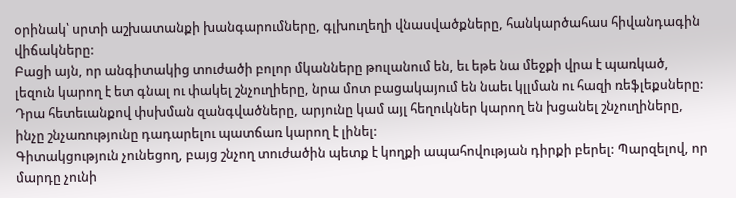օրինակ՝ սրտի աշխատանքի խանգարումները, գլխուղեղի վնասվածքները, հանկարծահաս հիվանդագին վիճակները:
Բացի այն, որ անգիտակից տուժածի բոլոր մկանները թուլանում են, եւ եթե նա մեջքի վրա է պառկած, լեզուն կարող է ետ գնալ ու փակել շնչուղիերը, նրա մոտ բացակայում են նաեւ կլլման ու հազի ռեֆլեքսները: Դրա հետեւանքով փսխման զանգվածները, արյունը կամ այլ հեղուկներ կարող են խցանել շնչուղիները, ինչը շնչառությունը դադարելու պատճառ կարող է լինել:
Գիտակցություն չունեցող, բայց շնչող տուժածին պետք է կողքի ապահովության դիրքի բերել: Պարզելով, որ մարդը չունի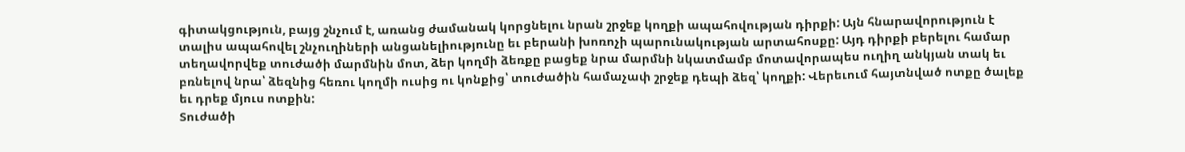գիտակցություն, բայց շնչում է, առանց ժամանակ կորցնելու նրան շրջեք կողքի ապահովության դիրքի: Այն հնարավորություն է տալիս ապահովել շնչուղիների անցանելիությունը եւ բերանի խոռոչի պարունակության արտահոսքը: Այդ դիրքի բերելու համար տեղավորվեք տուժածի մարմնին մոտ, ձեր կողմի ձեռքը բացեք նրա մարմնի նկատմամբ մոտավորապես ուղիղ անկյան տակ եւ բռնելով նրա՝ ձեզնից հեռու կողմի ուսից ու կոնքից՝ տուժածին համաչափ շրջեք դեպի ձեզ՝ կողքի: Վերեւում հայտնված ոտքը ծալեք եւ դրեք մյուս ոտքին:
Տուժածի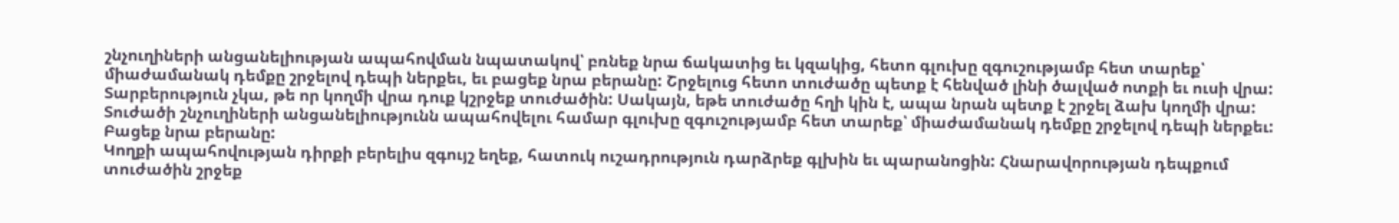շնչուղիների անցանելիության ապահովման նպատակով՝ բռնեք նրա ճակատից եւ կզակից, հետո գլուխը զգուշությամբ հետ տարեք՝ միաժամանակ դեմքը շրջելով դեպի ներքեւ, եւ բացեք նրա բերանը: Շրջելուց հետո տուժածը պետք է հենված լինի ծալված ոտքի եւ ուսի վրա: Տարբերություն չկա, թե որ կողմի վրա դուք կշրջեք տուժածին: Սակայն, եթե տուժածը հղի կին է, ապա նրան պետք է շրջել ձախ կողմի վրա:
Տուժածի շնչուղիների անցանելիությունն ապահովելու համար գլուխը զգուշությամբ հետ տարեք՝ միաժամանակ դեմքը շրջելով դեպի ներքեւ: Բացեք նրա բերանը:
Կողքի ապահովության դիրքի բերելիս զգույշ եղեք, հատուկ ուշադրություն դարձրեք գլխին եւ պարանոցին: Հնարավորության դեպքում տուժածին շրջեք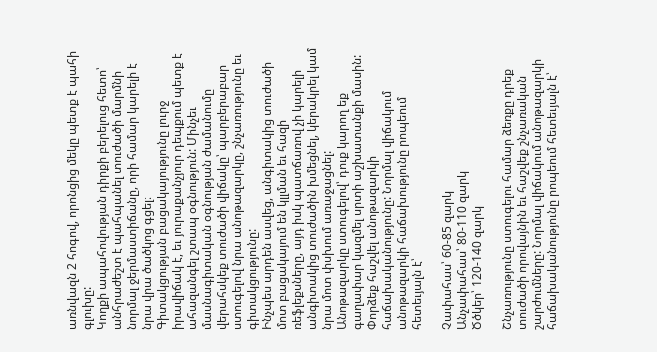առնվազն 2 հոգով, որոնցից մեկը պետք է պահի գլուխը:
Կողքի ապահովության դիրքի բերելուց հետո՝ անհրաժեշտ է պահպանել տուժածի մարմնի նորմալ ջերմաստիճանը, որի համար կարելի է նրա վրա ծածկոց գցել։
Գիտակցության բացակայությունը լուրջ իրավիճակ է, եւ յուրաքանչյուր դեպքում պետք է ահազանգել շտապ օգնություն: Մինչեւ մասնագիտական օգնության ժամանումը վերահսկեք տուժածի վիճակը՝ պարբերաբար ստուգելով նրա անոթազարկը, շնչառությունը եւ գիտակցությունը:
Ինչպես արդեն ասվեց, անգիտակից տուժածի մոտ բացակայում են կլլման եւ հազի ռեֆլեքսները, այդ իսկ պատճառով չի կարելի անգիտակից տուժածին խմեցնել, կերակրել կամ նրա մոտ փսխում առաջացնել:
Անոթազարկը ստուգելով՝ դուք կարող եք գաղափար կազմել սրտի աշխատանքի մասին: Փորձեք հաշվել անոթազարկի հաճախականությունը: Նորմալ վիճակում անոթազարկի հաճախությունը րոպեում հետեւյալն է՝

Չափահաս՝ 60-85 զարկ
Անչափահաս՝ 80-110 զարկ
Ծծկեր՝ 120-140 զարկ

Շնչառությունը ստուգելու համար ձեռքը դրեք տուժածի որովայնին եւ հաշվեք շնչառական շարժումները: Նորմալ վիճակում անոթազարկի հաճախականությունը րոպեում հետեւյալն է՝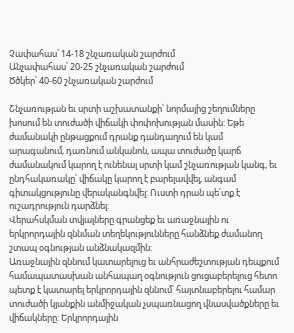Չափահաս՝ 14-18 շնչառական շարժում
Անչափահաս՝ 20-25 շնչառական շարժում
Ծծկեր՝ 40-60 շնչառական շարժում

Շնչառության եւ սրտի աշխատանքի՝ նորմայից շեղումները խոսում են տուժածի վիճակի փոփոխության մասին: Եթե ժամանակի ընթացքում դրանք դանդաղում են կամ արագանում, դառնում անկանոն, ապա տուժածը կարճ ժամանակում կարող է ունենալ սրտի կամ շնչառության կանգ, եւ ընդհակառակը՝ վիճակը կարող է բարելավվել, անգամ գիտակցությունը վերականգնվել: Ուստի դրան պե՛տք է ուշադրություն դարձնել:
Վերահսկման տվյալները գրանցեք եւ առաջնային ու երկրորդային զննման տեղեկությունները հանձնեք ժամանող շտապ օգնության անձնակազմին:
Առաջնային զննում կատարելուց եւ անհրաժեշտության դեպքում համապատասխան անհապաղ օգնություն ցուցաբերելուց հետո պետք է կատարել երկրորդային զննում՝ հայտնաբերելու համար տուժածի կյանքին անմիջական չսպառնացող վնասվածքները եւ վիճակները: Երկրորդային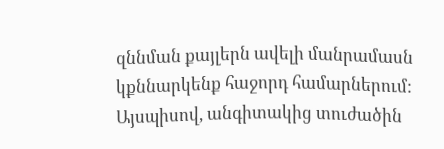զննման քայլերն ավելի մանրամասն կքննարկենք հաջորդ համարներում:
Այսպիսով, անգիտակից տուժածին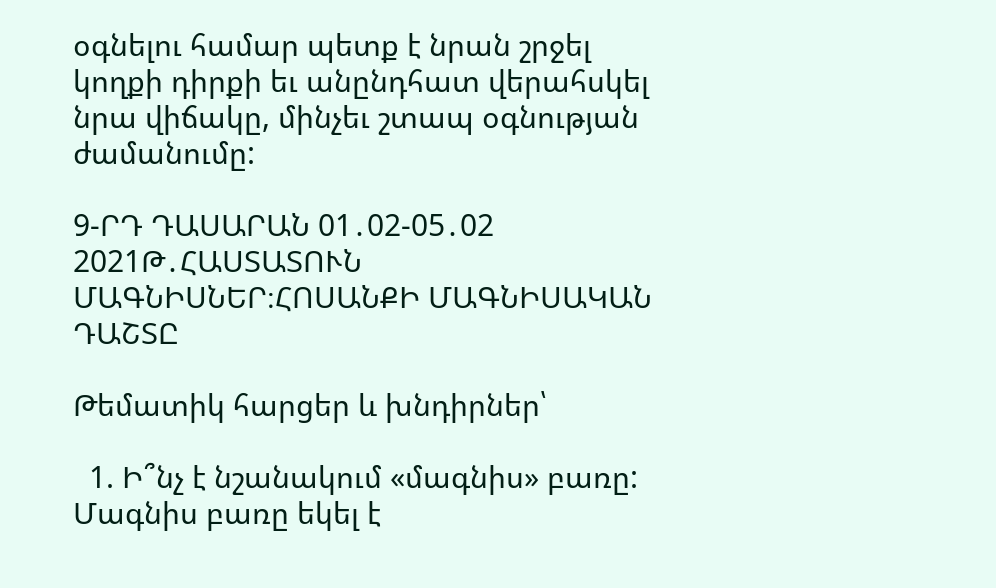օգնելու համար պետք է նրան շրջել կողքի դիրքի եւ անընդհատ վերահսկել նրա վիճակը, մինչեւ շտապ օգնության ժամանումը:

9-ՐԴ ԴԱՍԱՐԱՆ 01․02-05․02 2021Թ․ՀԱՍՏԱՏՈՒՆ ՄԱԳՆԻՍՆԵՐ։ՀՈՍԱՆՔԻ ՄԱԳՆԻՍԱԿԱՆ ԴԱՇՏԸ

Թեմատիկ հարցեր և խնդիրներ՝

  1. Ի՞նչ է նշանակում «մագնիս» բառը: Մագնիս բառը եկել է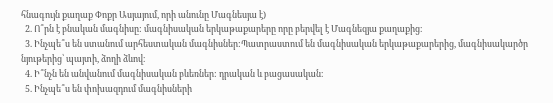հնագույն քաղաք Փոքր Ասյայում, որի անունը Մագնեսյա է)
  2. Ո՞րն է բնական մագնիսը: մագնիսական երկաթաքարերը որը բերվել է Մագնեզյա քաղաքից։
  3. Ինչպե՞ս են ստանում արհեստական մագնիսներ:Պատրաստում են մագնիսական երկաթաքարերից, մագնիսակարծր նյութերից՝ պայտի, ձողի ձևով։
  4. Ի՞նչն են անվանում մագնիսական բևեռներ: դրական և բացասական։
  5. Ինչպե՞ս են փոխազդում մագնիսների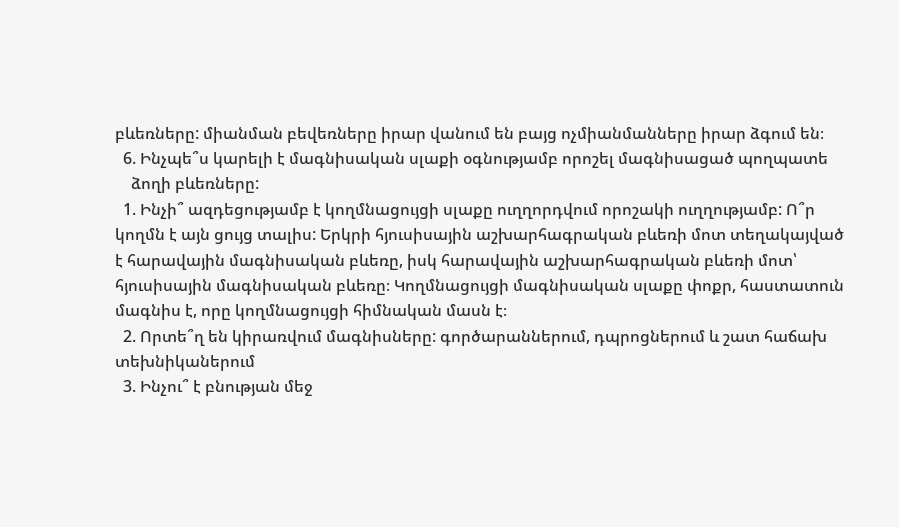բևեռները: միանման բեվեռները իրար վանում են բայց ոչմիանմանները իրար ձգում են։
  6. Ինչպե՞ս կարելի է մագնիսական սլաքի օգնությամբ որոշել մագնիսացած պողպատե
    ձողի բևեռները:
  1. Ինչի՞ ազդեցությամբ է կողմնացույցի սլաքը ուղղորդվում որոշակի ուղղությամբ: Ո՞ր կողմն է այն ցույց տալիս: Երկրի հյուսիսային աշխարհագրական բևեռի մոտ տեղակայված է հարավային մագնիսական բևեռը, իսկ հարավային աշխարհագրական բևեռի մոտ՝ հյուսիսային մագնիսական բևեռը։ Կողմնացույցի մագնիսական սլաքը փոքր, հաստատուն մագնիս է, որը կողմնացույցի հիմնական մասն է։
  2. Որտե՞ղ են կիրառվում մագնիսները: գործարաններում, դպրոցներում և շատ հաճախ տեխնիկաներում
  3. Ինչու՞ է բնության մեջ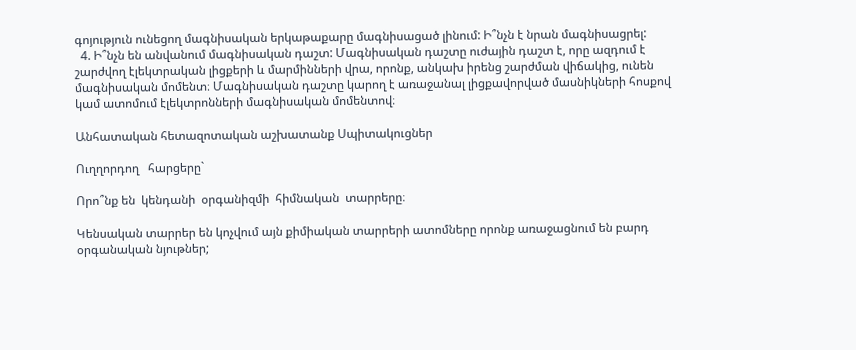գոյություն ունեցող մագնիսական երկաթաքարը մագնիսացած լինում: Ի՞նչն է նրան մագնիսացրել:
  4. Ի՞նչն են անվանում մագնիսական դաշտ: Մագնիսական դաշտը ուժային դաշտ է, որը ազդում է շարժվող էլեկտրական լիցքերի և մարմինների վրա, որոնք, անկախ իրենց շարժման վիճակից, ունեն մագնիսական մոմենտ։ Մագնիսական դաշտը կարող է առաջանալ լիցքավորված մասնիկների հոսքով կամ ատոմում էլեկտրոնների մագնիսական մոմենտով։

Անհատական հետազոտական աշխատանք Սպիտակուցներ

Ուղղորդող   հարցերը`

Որո՞նք են  կենդանի  օրգանիզմի  հիմնական  տարրերը։

Կենսական տարրեր են կոչվում այն քիմիական տարրերի ատոմները որոնք առաջացնում են բարդ օրգանական նյութներ;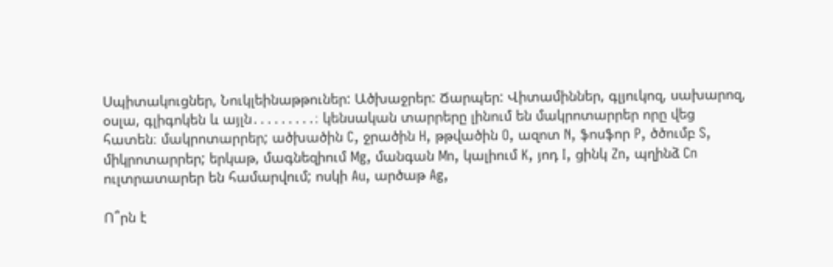Սպիտակուցներ, Նուկլեինաթթուներ: Ածխաջրեր: Ճարպեր: Վիտամիններ, գլյուկոզ, սախարոզ, օսլա, գլիգոկեն և այլն․․․․․․․․․։ կենսական տարրերը լինում են մակրոտարրեր որը վեց հատեն։ մակրոտարրեր; ածխածին C, ջրածին H, թթվածին O, ազոտ N, ֆոսֆոր P, ծծումբ S, միկրոտարրեր; երկաթ, մագնեզիում Mg, մանգան Mn, կալիում K, յոդ I, ցինկ Zn, պղինձ Cn ուլտրատարեր են համարվում; ոսկի Au, արծաթ Ag,

Ո՞րն է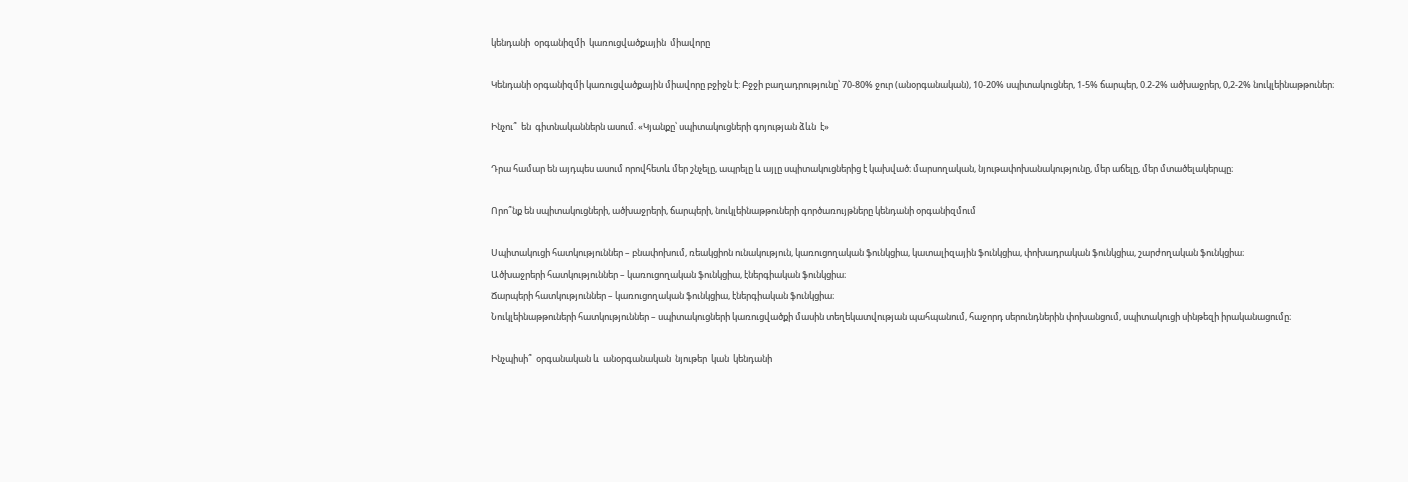կենդանի  օրգանիզմի  կառուցվածքային  միավորը

Կենդանի օրգանիզմի կառուցվածքային միավորը բջիջն է: Բջջի բաղադրությունը՝ 70-80% ջուր (անօրգանական), 10-20% սպիտակուցներ, 1-5% ճարպեր, 0.2-2% ածխաջրեր, 0,2-2% նուկլեինաթթուներ։

Ինչու՞  են  գիտնականներն ասում. «Կյանքը՝ սպիտակուցների գոյության ձևն  է»

Դրա համար են այդպես ասում որովհետև մեր շնչելը, ապրելը և այլը սպիտակուցներից է կախված։ մարսողական, նյութափոխանակությունը, մեր աճելը, մեր մտածելակերպը։

Որո՞նք են սպիտակուցների, ածխաջրերի, ճարպերի, նուկլեինաթթուների գործառույթները կենդանի օրգանիզմում

Սպիտակուցի հատկություններ – բնափոխում, ռեակցիոն ունակություն, կառուցողական ֆունկցիա, կատալիզային ֆունկցիա, փոխադրական ֆունկցիա, շարժողական ֆունկցիա։
Ածխաջրերի հատկություններ – կառուցողական ֆունկցիա, էներգիական ֆունկցիա։
Ճարպերի հատկություններ – կառուցողական ֆունկցիա, էներգիական ֆունկցիա։
Նուկլեինաթթուների հատկություններ – սպիտակուցների կառուցվածքի մասին տեղեկատվության պահպանում, հաջորդ սերունդներին փոխանցում, սպիտակուցի սինթեզի իրականացումը։

Ինչպիսի՞  օրգանական և  անօրգանական  նյութեր  կան  կենդանի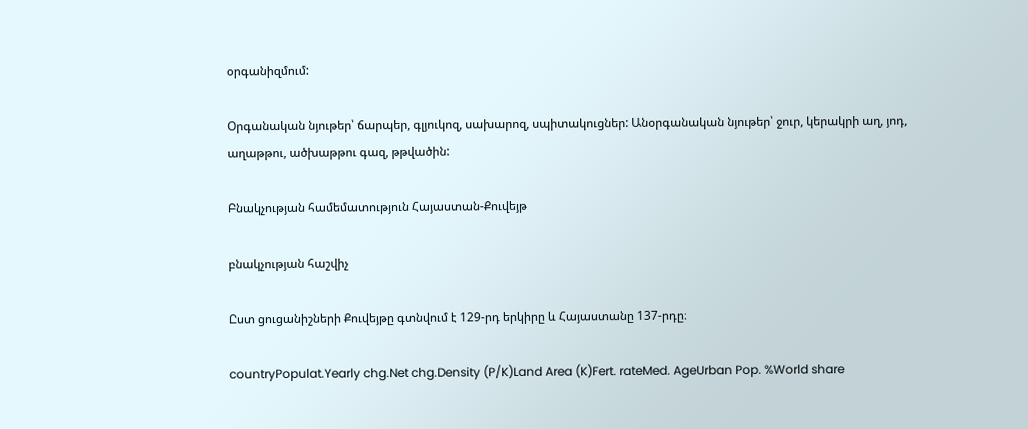օրգանիզմում:

Օրգանական նյութեր՝ ճարպեր, գլյուկոզ, սախարոզ, սպիտակուցներ: Անօրգանական նյութեր՝ ջուր, կերակրի աղ, յոդ, աղաթթու, ածխաթթու գազ, թթվածին:

Բնակչության համեմատություն Հայաստան-Քուվեյթ

բնակչության հաշվիչ

Ըստ ցուցանիշների Քուվեյթը գտնվում է 129-րդ երկիրը և Հայաստանը 137-րդը։

countryPopulat.Yearly chg.Net chg.Density (P/K)Land Area (K)Fert. rateMed. AgeUrban Pop. %World share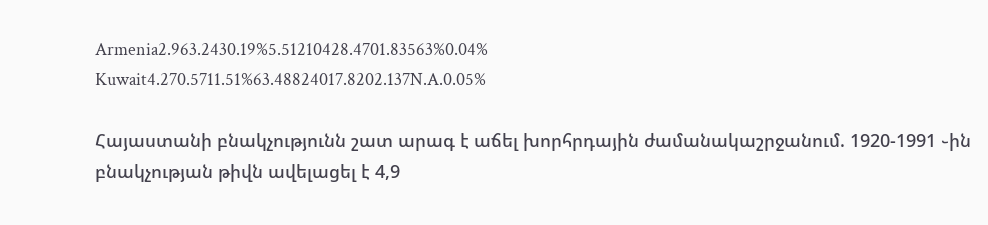Armenia2.963.2430.19%5.51210428.4701.83563%0.04%
Kuwait4.270.5711.51%63.48824017.8202.137N.A.0.05%

Հայաստանի բնակչությունն շատ արագ է աճել խորհրդային ժամանակաշրջանում. 1920-1991 ֊ին բնակչության թիվն ավելացել է 4,9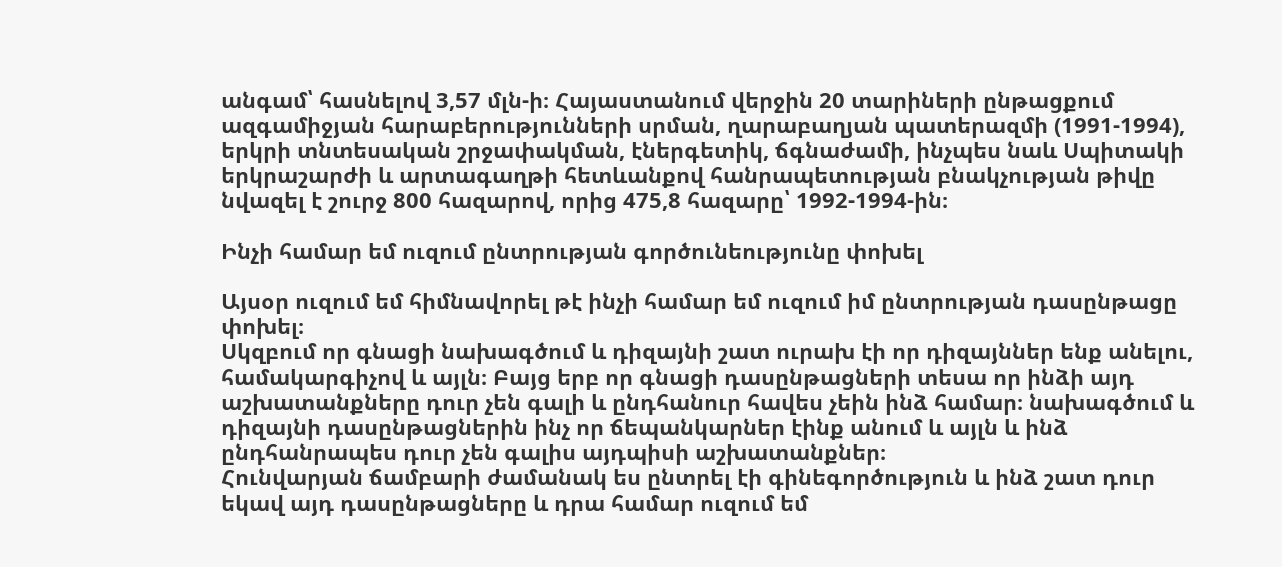անգամ՝ հասնելով 3,57 մլն-ի։ Հայաստանում վերջին 20 տարիների ընթացքում ազգամիջյան հարաբերությունների սրման, ղարաբաղյան պատերազմի (1991-1994), երկրի տնտեսական շրջափակման, էներգետիկ, ճգնաժամի, ինչպես նաև Սպիտակի երկրաշարժի և արտագաղթի հետևանքով հանրապետության բնակչության թիվը նվազել է շուրջ 800 հազարով, որից 475,8 հազարը՝ 1992-1994-ին։

Ինչի համար եմ ուզում ընտրության գործունեությունը փոխել

Այսօր ուզում եմ հիմնավորել թէ ինչի համար եմ ուզում իմ ընտրության դասընթացը փոխել։
Սկզբում որ գնացի նախագծում և դիզայնի շատ ուրախ էի որ դիզայններ ենք անելու, համակարգիչով և այլն։ Բայց երբ որ գնացի դասընթացների տեսա որ ինձի այդ աշխատանքները դուր չեն գալի և ընդհանուր հավես չեին ինձ համար։ նախագծում և դիզայնի դասընթացներին ինչ որ ճեպանկարներ էինք անում և այլն և ինձ ընդհանրապես դուր չեն գալիս այդպիսի աշխատանքներ։
Հունվարյան ճամբարի ժամանակ ես ընտրել էի գինեգործություն և ինձ շատ դուր եկավ այդ դասընթացները և դրա համար ուզում եմ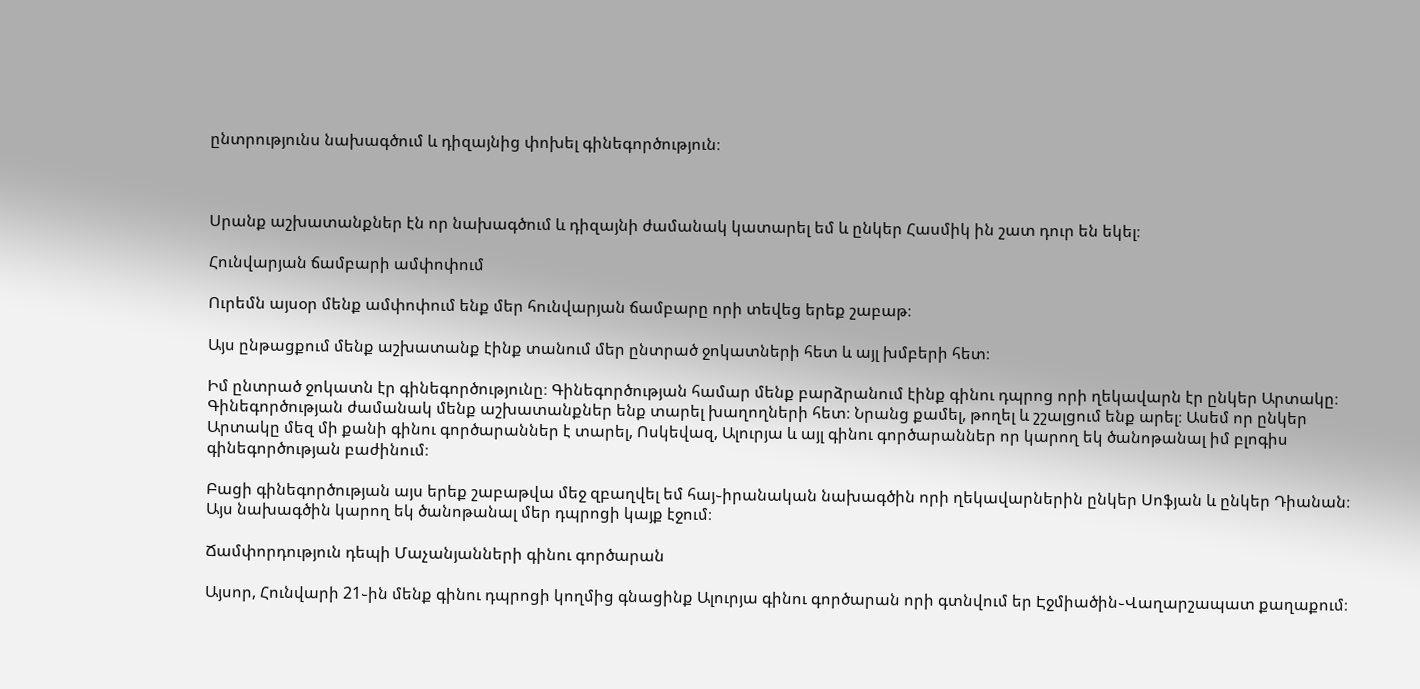ընտրությունս նախագծում և դիզայնից փոխել գինեգործություն։



Սրանք աշխատանքներ էն որ նախագծում և դիզայնի ժամանակ կատարել եմ և ընկեր Հասմիկ ին շատ դուր են եկել։

Հունվարյան ճամբարի ամփոփում

Ուրեմն այսօր մենք ամփոփում ենք մեր հունվարյան ճամբարը որի տեվեց երեք շաբաթ։

Այս ընթացքում մենք աշխատանք էինք տանում մեր ընտրած ջոկատների հետ և այլ խմբերի հետ։

Իմ ընտրած ջոկատն էր գինեգործությունը։ Գինեգործության համար մենք բարձրանում էինք գինու դպրոց որի ղեկավարն էր ընկեր Արտակը։ Գինեգործության ժամանակ մենք աշխատանքներ ենք տարել խաղողների հետ։ Նրանց քամել, թողել և շշալցում ենք արել։ Ասեմ որ ընկեր Արտակը մեզ մի քանի գինու գործարաններ է տարել, Ոսկեվազ, Ալուրյա և այլ գինու գործարաններ որ կարող եկ ծանոթանալ իմ բլոգիս գինեգործության բաժինում։

Բացի գինեգործության այս երեք շաբաթվա մեջ զբաղվել եմ հայ֊իրանական նախագծին որի ղեկավարներին ընկեր Սոֆյան և ընկեր Դիանան։ Այս նախագծին կարող եկ ծանոթանալ մեր դպրոցի կայք էջում։

Ճամփորդություն դեպի Մաչանյանների գինու գործարան

Այսոր, Հունվարի 21֊ին մենք գինու դպրոցի կողմից գնացինք Ալուրյա գինու գործարան որի գտնվում եր Էջմիածին֊Վաղարշապատ քաղաքում։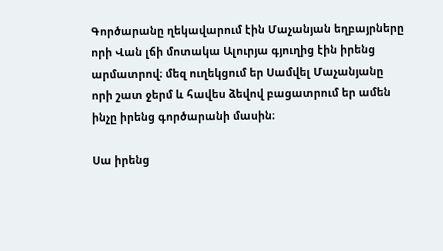Գործարանը ղեկավարում էին Մաչանյան եղբայրները որի Վան լճի մոտակա Ալուրյա գյուղից էին իրենց արմատրով։ մեզ ուղեկցում եր Սամվել Մաչանյանը որի շատ ջերմ և հավես ձեվով բացատրում եր ամեն ինչը իրենց գործարանի մասին։

Սա իրենց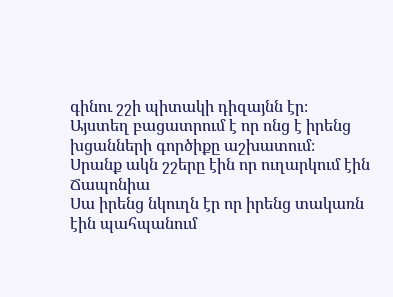գինու շշի պիտակի դիզայնն էր։
Այստեղ բացատրում է որ ոնց է իրենց խցանների գործիքը աշխատում։
Սրանք ակն շշերը էին որ ուղարկում էին Ճապոնիա
Սա իրենց նկուղն էր որ իրենց տակառն էին պահպանում